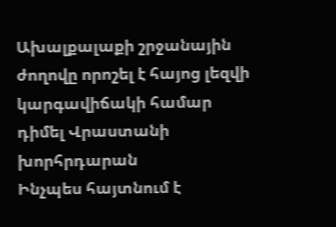Ախալքալաքի շրջանային ժողովը որոշել է հայոց լեզվի կարգավիճակի համար դիմել Վրաստանի խորհրդարան
Ինչպես հայտնում է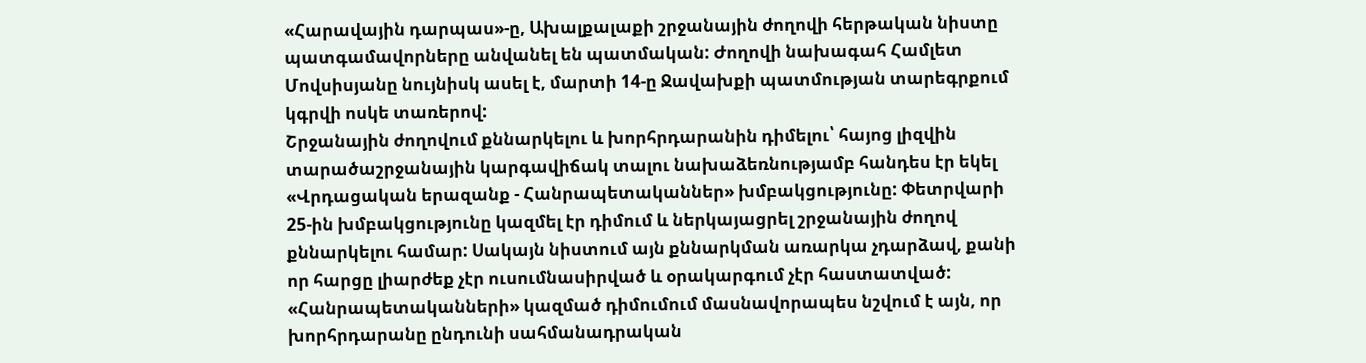«Հարավային դարպաս»-ը, Ախալքալաքի շրջանային ժողովի հերթական նիստը պատգամավորները անվանել են պատմական: Ժողովի նախագահ Համլետ Մովսիսյանը նույնիսկ ասել է, մարտի 14-ը Ջավախքի պատմության տարեգրքում կգրվի ոսկե տառերով:
Շրջանային ժողովում քննարկելու և խորհրդարանին դիմելու՝ հայոց լիզվին տարածաշրջանային կարգավիճակ տալու նախաձեռնությամբ հանդես էր եկել «Վրդացական երազանք - Հանրապետականներ» խմբակցությունը: Փետրվարի 25-ին խմբակցությունը կազմել էր դիմում և ներկայացրել շրջանային ժողով քննարկելու համար: Սակայն նիստում այն քննարկման առարկա չդարձավ, քանի որ հարցը լիարժեք չէր ուսումնասիրված և օրակարգում չէր հաստատված:
«Հանրապետականների» կազմած դիմումում մասնավորապես նշվում է այն, որ խորհրդարանը ընդունի սահմանադրական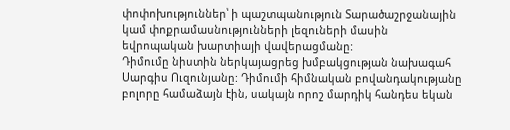փոփոխություններ՝ ի պաշտպանություն Տարածաշրջանային կամ փոքրամասնությունների լեզուների մասին եվրոպական խարտիայի վավերացմանը:
Դիմումը նիստին ներկայացրեց խմբակցության նախագահ Սարգիս Ուզունյանը: Դիմումի հիմնական բովանդակությանը բոլորը համաձայն էին, սակայն որոշ մարդիկ հանդես եկան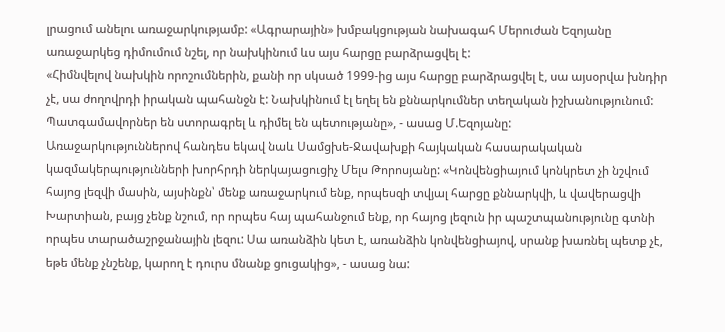լրացում անելու առաջարկությամբ: «Ագրարային» խմբակցության նախագահ Մերուժան Եզոյանը առաջարկեց դիմումում նշել, որ նախկինում ևս այս հարցը բարձրացվել է:
«Հիմնվելով նախկին որոշումներին, քանի որ սկսած 1999-ից այս հարցը բարձրացվել է, սա այսօրվա խնդիր չէ, սա ժողովրդի իրական պահանջն է: Նախկինում էլ եղել են քննարկումներ տեղական իշխանությունում: Պատգամավորներ են ստորագրել և դիմել են պետությանը», - ասաց Մ.Եզոյանը:
Առաջարկություններով հանդես եկավ նաև Սամցխե-Ջավախքի հայկական հասարակական կազմակերպությունների խորհրդի ներկայացուցիչ Մելս Թորոսյանը: «Կոնվենցիայում կոնկրետ չի նշվում հայոց լեզվի մասին, այսինքն՝ մենք առաջարկում ենք, որպեսզի տվյալ հարցը քննարկվի, և վավերացվի Խարտիան, բայց չենք նշում, որ որպես հայ պահանջում ենք, որ հայոց լեզուն իր պաշտպանությունը գտնի որպես տարածաշրջանային լեզու: Սա առանձին կետ է, առանձին կոնվենցիայով, սրանք խառնել պետք չէ, եթե մենք չնշենք, կարող է դուրս մնանք ցուցակից», - ասաց նա: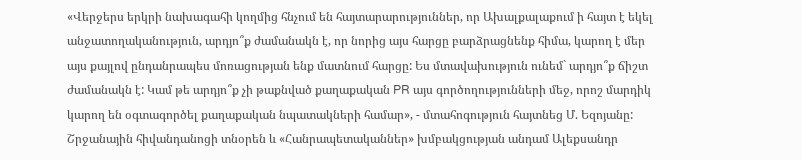«Վերջերս երկրի նախագահի կողմից հնչում են հայտարարություններ, որ Ախալքալաքում ի հայտ է եկել անջատողականություն, արդյո՞ք ժամանակն է, որ նորից այս հարցը բարձրացնենք հիմա, կարող է մեր այս քայլով ընդանրապես մոռացության ենք մատնում հարցը: Ես մտավախություն ունեմ` արդյո՞ք ճիշտ ժամանակն է: Կամ թե արդյո՞ք չի թաքնված քաղաքական PR այս գործողությունների մեջ, որոշ մարդիկ կարող են օգտագործել քաղաքական նպատակների համար», - մտահոգություն հայտնեց Մ. Եզոյանը:
Շրջանային հիվանդանոցի տնօրեն և «Հանրապետականներ» խմբակցության անդամ Ալեքսանդր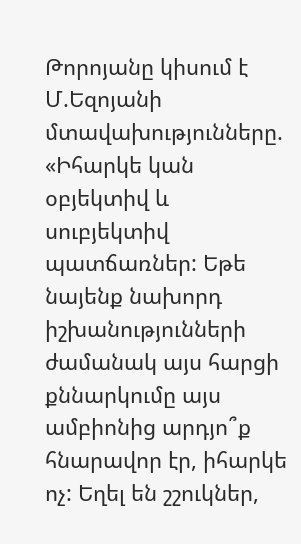Թորոյանը կիսում է Մ.Եզոյանի մտավախությունները. «Իհարկե կան օբյեկտիվ և սուբյեկտիվ պատճառներ: Եթե նայենք նախորդ իշխանությունների ժամանակ այս հարցի քննարկումը այս ամբիոնից արդյո՞ք հնարավոր էր, իհարկե ոչ: Եղել են շշուկներ,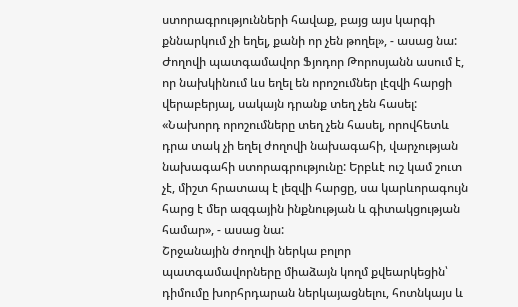ստորագրությունների հավաք, բայց այս կարգի քննարկում չի եղել, քանի որ չեն թողել», - ասաց նա:
Ժողովի պատգամավոր Ֆյոդոր Թորոսյանն ասում է, որ նախկինում ևս եղել են որոշումներ լէզվի հարցի վերաբերյալ, սակայն դրանք տեղ չեն հասել: «Նախորդ որոշումները տեղ չեն հասել, որովհետև դրա տակ չի եղել ժողովի նախագահի, վարչության նախագահի ստորագրությունը: Երբևէ ուշ կամ շուտ չէ, միշտ հրատապ է լեզվի հարցը, սա կարևորագույն հարց է մեր ազգային ինքնության և գիտակցության համար», - ասաց նա:
Շրջանային ժողովի ներկա բոլոր պատգամավորները միաձայն կողմ քվեարկեցին՝ դիմումը խորհրդարան ներկայացնելու, հոտնկայս և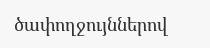ծափողջույններով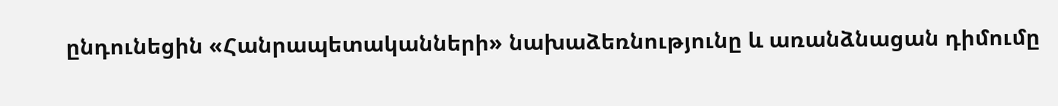ընդունեցին «Հանրապետականների» նախաձեռնությունը և առանձնացան դիմումը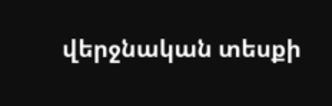վերջնական տեսքի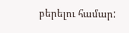բերելու համար: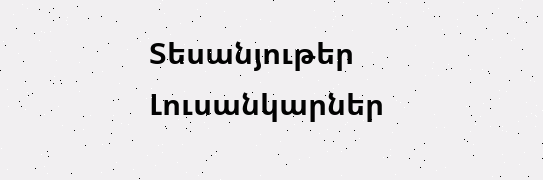Տեսանյութեր
Լուսանկարներ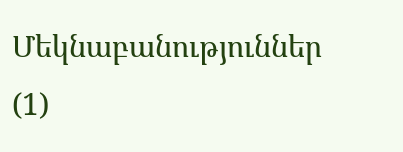Մեկնաբանություններ (1)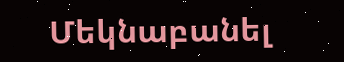Մեկնաբանել